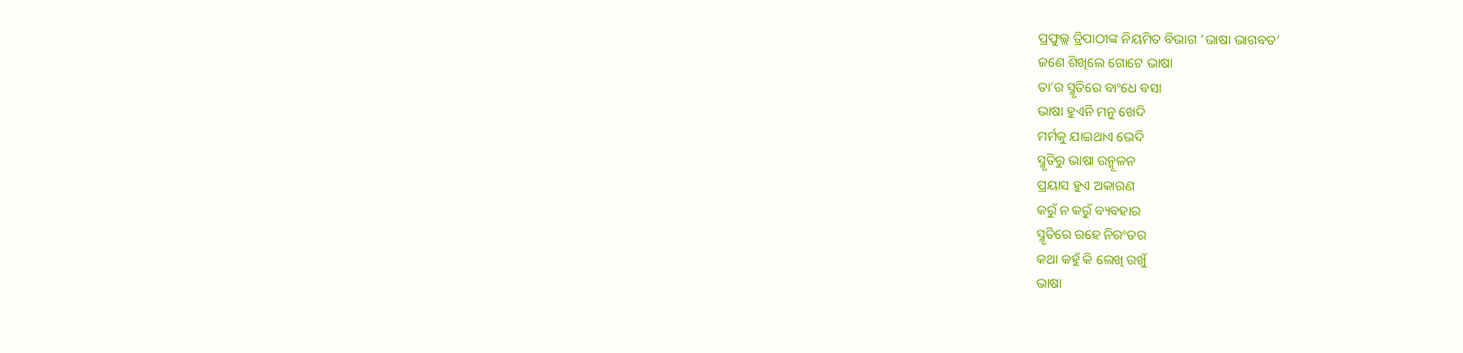ପ୍ରଫୁଲ୍ଲ ତ୍ରିପାଠୀଙ୍କ ନିୟମିତ ବିଭାଗ ‘ଭାଷା ଭାଗବତ’
ଜଣେ ଶିଖିଲେ ଗୋଟେ ଭାଷା
ତା’ର ସ୍ମୃତିରେ ବାଂଧେ ବସା
ଭାଷା ହୁଏନି ମନୁ ଖେଦି
ମର୍ମକୁ ଯାଇଥାଏ ଭେଦି
ସ୍ମୃତିରୁ ଭାଷା ଉନ୍ମୂଳନ
ପ୍ରୟାସ ହୁଏ ଅକାରଣ
କରୁଁ ନ କରୁଁ ବ୍ୟବହାର
ସ୍ମୃତିରେ ରହେ ନିରଂତର
କଥା କହୁଁ କି ଲେଖି ରଖୁଁ
ଭାଷା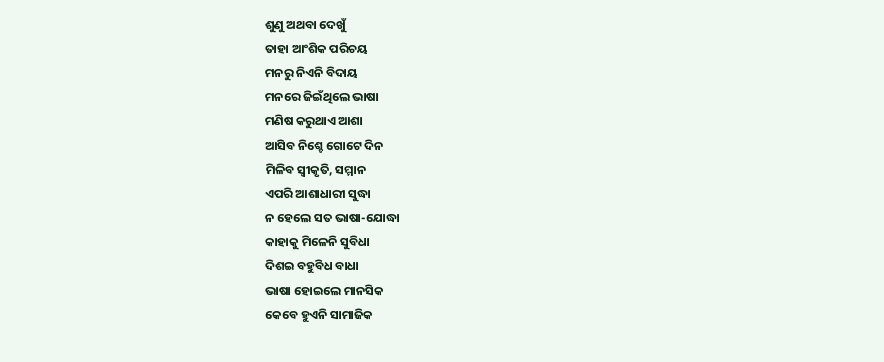ଶୁଣୁ ଅଥବା ଦେଖୁଁ
ତାହା ଆଂଶିକ ପରିଚୟ
ମନରୁ ନିଏନି ବିଦାୟ
ମନରେ ଜିଇଁଥିଲେ ଭାଷା
ମଣିଷ କରୁଥାଏ ଆଶା
ଆସିବ ନିଶ୍ଚେ ଗୋଟେ ଦିନ
ମିଳିବ ସ୍ବୀକୃତି, ସମ୍ମାନ
ଏପରି ଆଶାଧାରୀ ସୁଦ୍ଧା
ନ ହେଲେ ସତ ଭାଷା-ଯୋଦ୍ଧା
କାହାକୁ ମିଳେନି ସୁବିଧା
ଦିଶଇ ବହୁବିଧ ବାଧା
ଭାଷା ହୋଇଲେ ମାନସିକ
କେବେ ହୁଏନି ସାମାଜିକ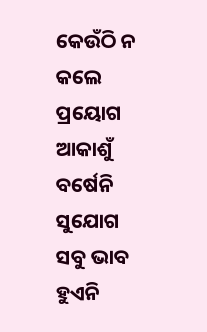କେଉଁଠି ନ କଲେ ପ୍ରୟୋଗ
ଆକାଶୁଁ ବର୍ଷେନି ସୁଯୋଗ
ସବୁ ଭାବ ହୁଏନି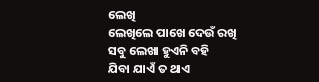ଲେଖି
ଲେଖିଲେ ପାଖେ ଦେଉଁ ରଖି
ସବୁ ଲେଖା ହୁଏନି ବହି
ଯିବା ଯାଏଁ ତ ଥାଏ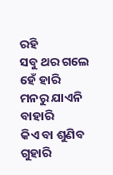ରହି
ସବୁ ଥର ଗଲେ ହେଁ ହାରି
ମନରୁ ଯାଏନି ବାହାରି
କିଏ ବା ଶୁଣିବ ଗୁହାରି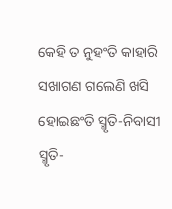କେହି ତ ନୁହଂତି କାହାରି
ସଖାଗଣ ଗଲେଣି ଖସି
ହୋଇଛଂତି ସ୍ମୃତି-ନିବାସୀ
ସ୍ମୃତି-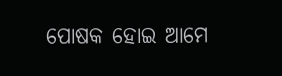ପୋଷକ ହୋଇ ଆମେ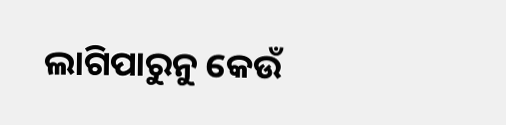ଲାଗିପାରୁନୁ କେଉଁ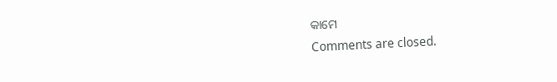କାମେ
Comments are closed.